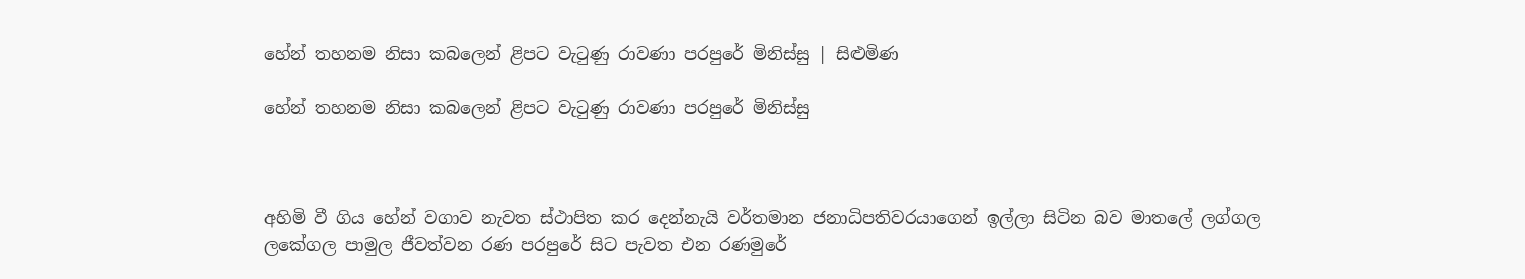හේන් තහනම නිසා කබලෙන් ළිපට වැටුණු රාවණා පරපුරේ මිනිස්සු | සිළුමිණ

හේන් තහනම නිසා කබලෙන් ළිපට වැටුණු රාවණා පරපුරේ මිනිස්සු



අහිමි වී ගිය හේන් වගාව නැවත ස්ථාපිත කර දෙන්නැයි වර්තමාන ජනාධිපතිවරයාගෙන් ඉල්ලා සිටින බව මාතලේ ලග්ගල ලකේගල පාමුල ජීවත්වන රණ පරපුරේ සිට පැවත එන රණමුරේ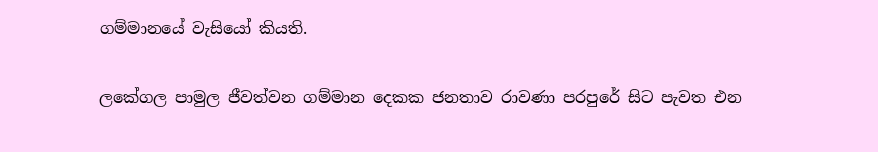ගම්මානයේ වැසියෝ කියති.

ලකේගල පාමුල ජීවත්වන ගම්මාන දෙකක ජනතාව රාවණා පරපුරේ සිට පැවත එන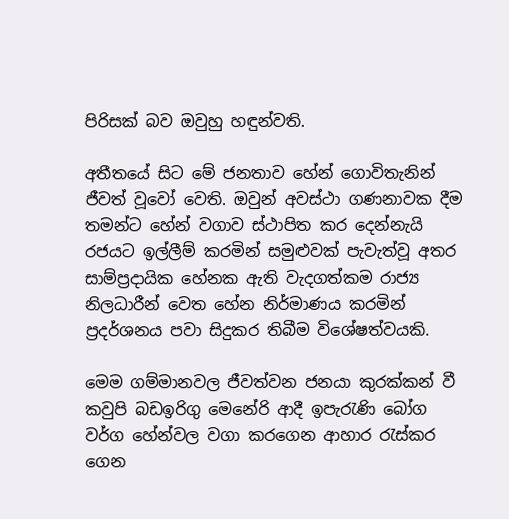පිරිසක් බව ඔවුහු හඳුන්වති.

අතීතයේ සිට මේ ජනතාව හේන් ගොවිතැනින් ජීවත් වූවෝ වෙති. ඔවුන් අවස්ථා ගණනාවක දීම තමන්ට හේන් වගාව ස්ථාපිත කර දෙන්නැයි රජයට ඉල්ලීම් කරමින් සමුළුවක් පැවැත්වූ අතර සාම්ප්‍රදායික හේනක ඇති වැදගත්කම රාජ්‍ය නිලධාරීන් වෙත හේන නිර්මාණය කරමින් ප්‍රදර්ශනය පවා සිදුකර තිබීම විශේෂත්වයකි.

මෙම ගම්මානවල ජීවත්වන ජනයා කුරක්කන් වී කවුපි බඩඉරිගු මෙනේරි ආදී ඉපැරැණි බෝග වර්ග හේන්වල වගා කරගෙන ආහාර රැස්කර ගෙන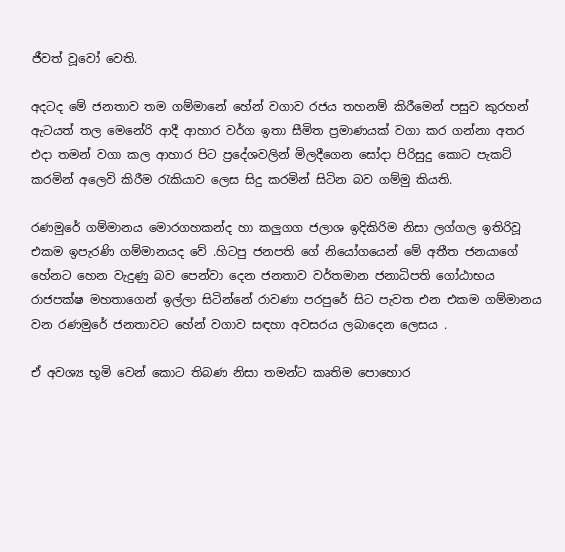ජීවත් වූවෝ වෙති.

අදටද මේ ජනතාව තම ගම්මානේ හේන් වගාව රජය තහනම් කිරීමෙන් පසුව කුරහන් ඇටයත් තල මෙනේරි ආදී ආහාර වර්ග ඉතා සීමිත ප්‍රමාණයක් වගා කර ගන්නා අතර එදා තමන් වගා කල ආහාර පිට ප්‍රදේශවලින් මිලදීගෙන සෝදා පිරිසුදු කොට පැකට් කරමින් අලෙවි කිරීම රැකියාව ලෙස සිදු කරමින් සිටින බව ගම්මු කියති.

රණමුරේ ගම්මානය මොරගහකන්ද හා කලුගග ජලාශ ඉදිකිරිම නිසා ලග්ගල ඉතිරිවූ එකම ඉපැරණි ගම්මානයද වේ .හිටපු ජනපති ගේ නියෝගයෙන් මේ අතීත ජනයාගේ හේනට හෙන වැදුණු බව පෙන්වා දෙන ජනතාව වර්තමාන ජනාධිපති ගෝඨාභය රාජපක්ෂ මහතාගෙන් ඉල්ලා සිටින්නේ රාවණා පරපුරේ සිට පැවත එන එකම ගම්මානය වන රණමුරේ ජනතාවට හේන් වගාව සඳහා අවසරය ලබාදෙන ලෙසය .

ඒ අවශ්‍ය භූමි වෙන් කොට තිබණ නිසා තමන්ට කෘතිම පොහොර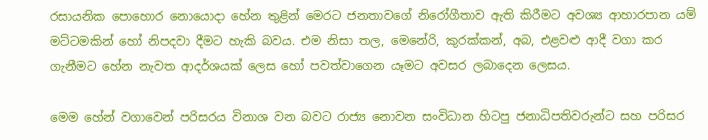රසායනික පොහොර නොයොදා හේන තුළින් මෙරට ජනතාවගේ නිරෝගීතාව ඇති කිරීමට අවශ්‍ය ආහාරපාන යම් මට්ටමකින් හෝ නිපදවා දීමට හැකි බවය. එම නිසා තල, මෙනේරි, කුරක්කන්, අබ, එළවළු ආදී වගා කර ගැනීමට හේන නැවත ආදර්ශයක් ලෙස හෝ පවත්වාගෙන යෑමට අවසර ලබාදෙන ලෙසය.

මෙම හේන් වගාවෙන් පරිසරය විනාශ වන බවට රාජ්‍ය නොවන සංවිධාන හිටපු ජනාධිපතිවරුන්ට සහ පරිසර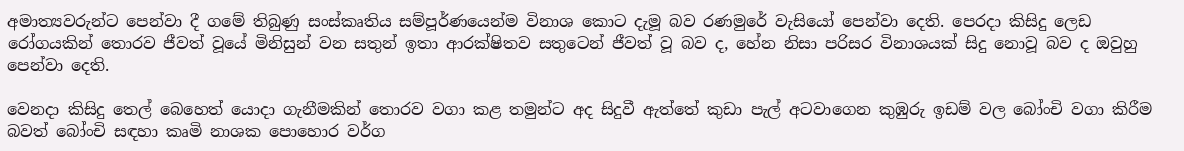අමාත්‍යවරුන්ට පෙන්වා දී ගමේ තිබුණු සංස්කෘතිය සම්පූර්ණයෙන්ම විනාශ කොට දැමූ බව රණමුරේ වැසියෝ පෙන්වා දෙති. පෙරදා කිසිදු ලෙඩ රෝගයකින් තොරව ජීවත් වූයේ මිනිසුන් වන සතුන් ඉතා ආරක්ෂිතව සතුටෙන් ජීවත් වූ බව ද, හේන නිසා පරිසර විනාශයක් සිදු නොවූ බව ද ඔවුහු පෙන්වා දෙති.

වෙනදා කිසිදු තෙල් බෙහෙත් යොදා ගැනීමකින් තොරව වගා කළ තමුන්ට අද සිදුවී ඇත්තේ කුඩා පැල් අටවාගෙන කුඹුරු ඉඩම් වල බෝංචි වගා කිරීම බවත් බෝංචි සඳහා කෘමි නාශක පොහොර වර්ග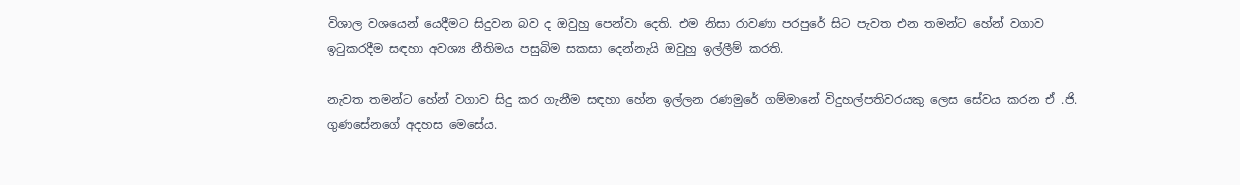විශාල වශයෙන් යෙදීමට සිදුවන බව ද ඔවුහු පෙන්වා දෙති. එම නිසා රාවණා පරපුරේ සිට පැවත එන තමන්ට හේන් වගාව ඉටුකරදීම සඳහා අවශ්‍ය නීතිමය පසුබිම සකසා දෙන්නැයි ඔවුහු ඉල්ලීම් කරති.

නැවත තමන්ට හේන් වගාව සිදු කර ගැනීම සඳහා හේන ඉල්ලන රණමුරේ ගම්මානේ විදුහල්පතිවරයකු ලෙස සේවය කරන ඒ .ජි. ගුණසේනගේ අදහස මෙසේය.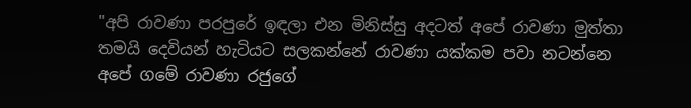"අපි රාවණා පරපුරේ ඉඳලා එන මිනිස්සු අදටත් අපේ රාවණා මුත්තා තමයි දෙවියන් හැටියට සලකන්නේ රාවණා යක්කම පවා නටන්නෙ අපේ ගමේ රාවණා රජුගේ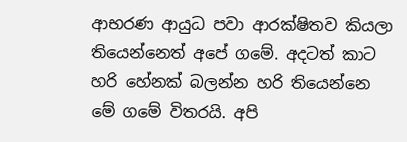ආභරණ ආයුධ පවා ආරක්ෂිතව කියලා තියෙන්නෙත් අපේ ගමේ. අදටත් කාට හරි හේනක් බලන්න හරි තියෙන්නෙ මේ ගමේ විතරයි. අපි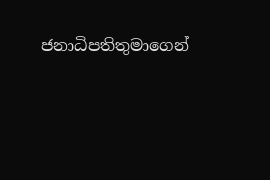ජනාධිපතිතුමාගෙන්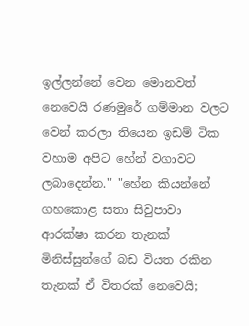ඉල්ලන්නේ වෙන මොනවත් නෙවෙයි රණමුරේ ගම්මාන වලට වෙන් කරලා තියෙන ඉඩම් ටික වහාම අපිට හේන් වගාවට ලබාදෙන්න." "හේන කියන්නේ ගහකොළ සතා සිවුපාවා ආරක්ෂා කරන තැනක් මිනිස්සුන්ගේ බඩ වියත රකින තැනක් ඒ විතරක් නෙවෙයි;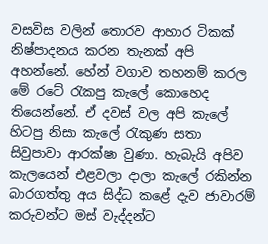වසවිස වලින් තොරව ආහාර ටිකක් නිෂ්පාදනය කරන තැනක් අපි අහන්නේ. හේන් වගාව තහනම් කරල මේ රටේ රැකපු කැලේ කොහෙද තියෙන්නේ. ඒ දවස් වල අපි කැලේ හිටපු නිසා කැලේ රැකුණ සතා සිවුපාවා ආරක්ෂා වුණා. හැබැයි අපිව කැලයෙන් එළවලා දාලා කැලේ රකින්න බාරගත්තු අය සිද්ධ කළේ දැව ජාවාරම් කරුවන්ට මස් වැද්දන්ට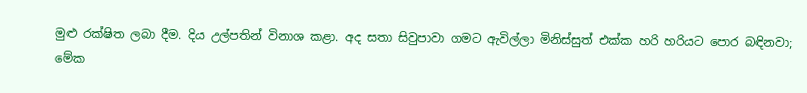මුළු රක්ෂිත ලබා දීම. දිය උල්පතින් විනාශ කළා. අද සතා සිවුපාවා ගමට ඇවිල්ලා මිනිස්සුත් එක්ක හරි හරියට පොර බඳිනවා; මේක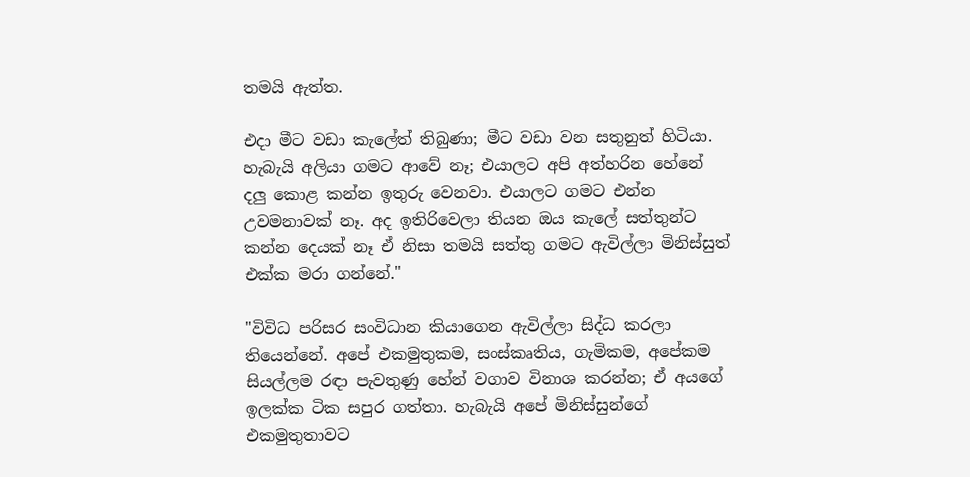තමයි ඇත්ත.

එදා මීට වඩා කැලේත් තිබුණා; මීට වඩා වන සතුනුත් හිටියා. හැබැයි අලියා ගමට ආවේ නෑ; එයාලට අපි අත්හරින හේනේ දලු කොළ කන්න ඉතුරු වෙනවා. එයාලට ගමට එන්න උවමනාවක් නෑ. අද ඉතිරිවෙලා තියන ඔය කැලේ සත්තුන්ට කන්න දෙයක් නෑ ඒ නිසා තමයි සත්තු ගමට ඇවිල්ලා මිනිස්සුත් එක්ක මරා ගන්නේ."

"විවිධ පරිසර සංවිධාන කියාගෙන ඇවිල්ලා සිද්ධ කරලා තියෙන්නේ. අපේ එකමුතුකම, සංස්කෘතිය, ගැමිකම, අපේකම සියල්ලම රඳා පැවතුණු හේන් වගාව විනාශ කරන්න; ඒ අයගේ ඉලක්ක ටික සපුර ගත්තා. හැබැයි අපේ මිනිස්සුන්ගේ එකමුතුතාවට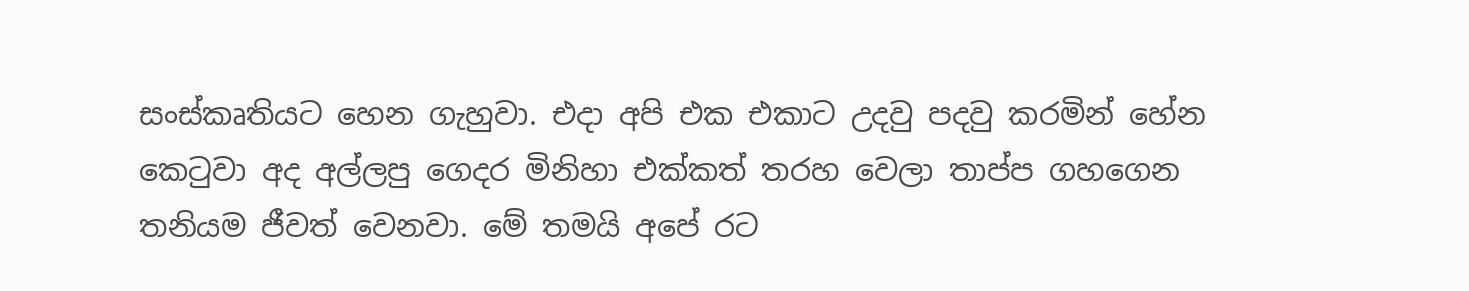සංස්කෘතියට හෙන ගැහුවා. එදා අපි එක එකාට උදවු පදවු කරමින් හේන කෙටුවා අද අල්ලපු ගෙදර මිනිහා එක්කත් තරහ වෙලා තාප්ප ගහගෙන තනියම ජීවත් වෙනවා. මේ තමයි අපේ රට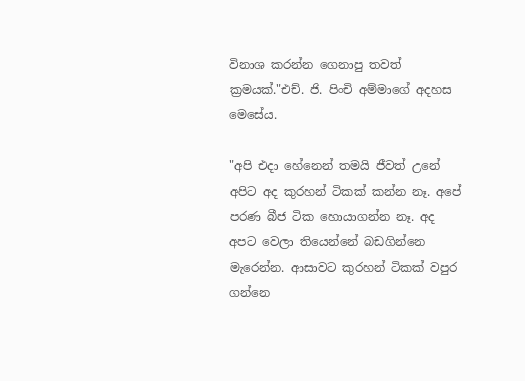විනාශ කරන්න ගෙනාපු තවත් ක්‍රමයක්."එච්. ජි. පිංචි අම්මාගේ අදහස මෙසේය.

"අපි එදා හේනෙන් තමයි ජීවත් උනේ අපිට අද කුරහන් ටිකක් කන්න නෑ. අපේ පරණ බීජ ටික හොයාගන්න නෑ. අද අපට වෙලා තියෙන්නේ බඩගින්නෙ මැරෙන්න. ආසාවට කුරහන් ටිකක් වපුර ගන්නෙ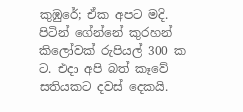කුඹුරේ; ඒක අපට මදි. පිටින් ගේන්නේ කුරහන් කිලෝවක් රුපියල් 300 ක ට. එදා අපි බත් කෑවේ සතියකට දවස් දෙකයි.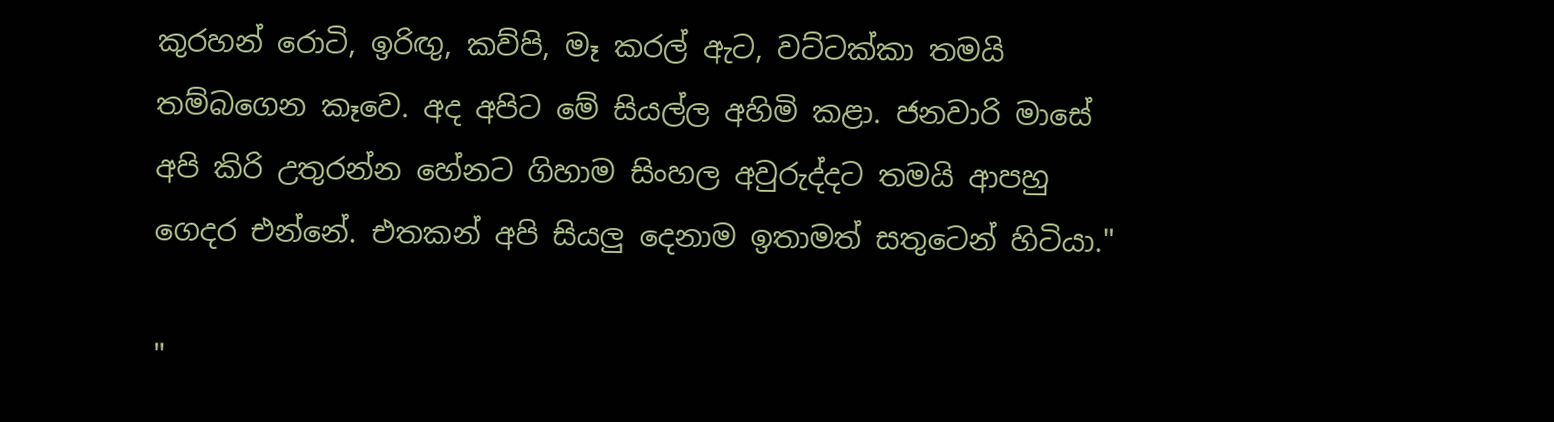කුරහන් රොටි, ඉරිඟු, කව්පි, මෑ කරල් ඇට, වට්ටක්කා තමයි තම්බගෙන කෑවෙ. අද අපිට මේ සියල්ල අහිමි කළා. ජනවාරි මාසේ අපි කිරි උතුරන්න හේනට ගිහාම සිංහල අවුරුද්දට තමයි ආපහු ගෙදර එන්නේ. එතකන් අපි සියලු දෙනාම ඉතාමත් සතුටෙන් හිටියා."

"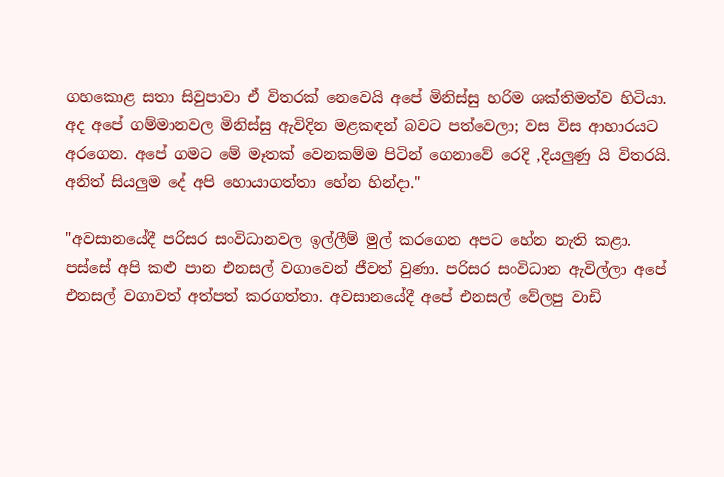ගහකොළ සතා සිවුපාවා ඒ විතරක් නෙවෙයි අපේ මිනිස්සු හරිම ශක්තිමත්ව හිටියා. අද අපේ ගම්මානවල මිනිස්සු ඇවිදින මළකඳන් බවට පත්වෙලා; වස විස ආහාරයට අරගෙන. අපේ ගමට මේ මෑතක් වෙනකම්ම පිටින් ගෙනාවේ රෙදි ,දියලුණු යි විතරයි. අනිත් සියලුම දේ අපි හොයාගත්තා හේන හින්දා."

"අවසානයේදී පරිසර සංවිධානවල ඉල්ලීම් මුල් කරගෙන අපට හේන නැති කළා. පස්සේ අපි කළු පාන එනසල් වගාවෙන් ජීවත් වුණා. පරිසර සංවිධාන ඇවිල්ලා අපේ එනසල් වගාවත් අත්පත් කරගත්තා. අවසානයේදී අපේ එනසල් වේලපු වාඩි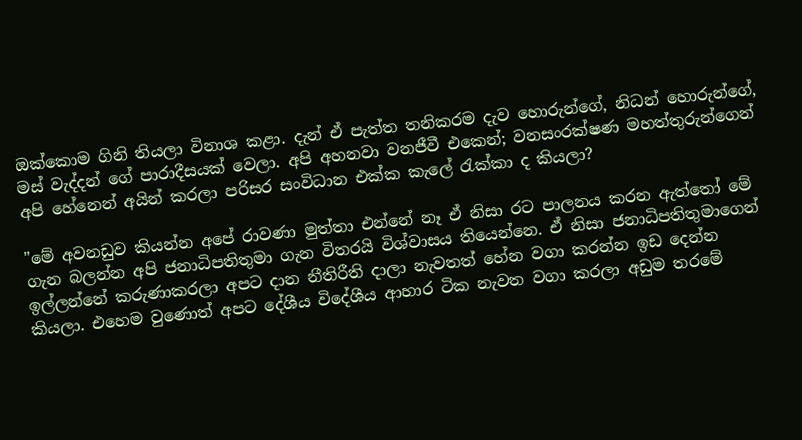ඔක්කොම ගිනි තියලා විනාශ කළා. දැන් ඒ පැත්ත තනිකරම දැව හොරුන්ගේ, නිධන් හොරුන්ගේ, මස් වැද්දන් ගේ පාරාදීසයක් වෙලා. අපි අහනවා වනජීවී එකෙන්; වනසංරක්ෂණ මහත්තුරුන්ගෙන් අපි හේනෙන් අයින් කරලා පරිසර සංවිධාන එක්ක කැලේ රැක්කා ද කියලා?

"මේ අවනඩුව කියන්න අපේ රාවණා මුත්තා එන්නේ නෑ ඒ නිසා රට පාලනය කරන ඇත්තෝ මේ ගැන බලන්න අපි ජනාධිපතිතුමා ගැන විතරයි විශ්වාසය තියෙන්නෙ. ඒ නිසා ජනාධිපතිතුමාගෙන් ඉල්ලන්නේ කරුණාකරලා අපට දාන නීතිරීති දාලා නැවතත් හේන වගා කරන්න ඉඩ දෙන්න කියලා. එහෙම වුණොත් අපට දේශීය විදේශීය ආහාර ටික නැවත වගා කරලා අඩුම තරමේ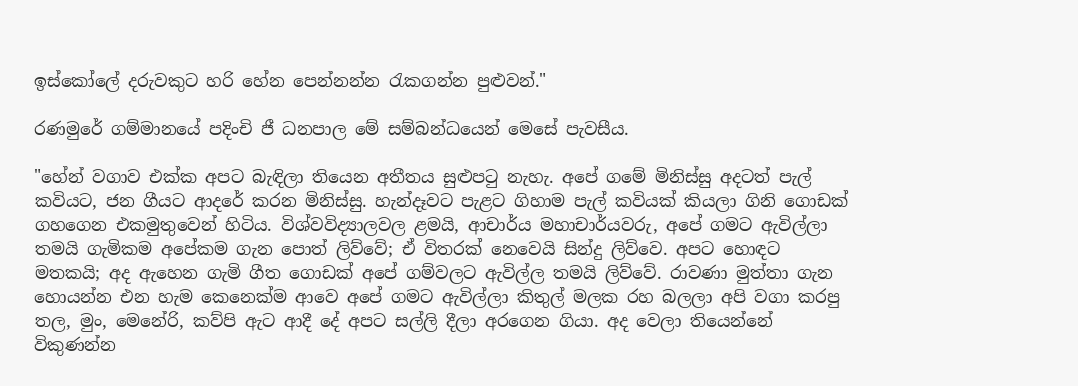ඉස්කෝලේ දරුවකුට හරි හේන පෙන්නන්න රැකගන්න පුළුවන්."

රණමුරේ ගම්මානයේ පදිංචි ජී ධනපාල මේ සම්බන්ධයෙන් මෙසේ පැවසීය.

"හේන් වගාව එක්ක අපට බැඳිලා තියෙන අතීතය සුළුපටු නැහැ. අපේ ගමේ මිනිස්සු අදටත් පැල් කවියට, ජන ගීයට ආදරේ කරන මිනිස්සු. හැන්දෑවට පැළට ගිහාම පැල් කවියක් කියලා ගිනි ගොඩක් ගහගෙන එකමුතුවෙන් හිටිය. විශ්වවිද්‍යාලවල ළමයි, ආචාර්ය මහාචාර්යවරු, අපේ ගමට ඇවිල්ලා තමයි ගැමිකම අපේකම ගැන පොත් ලිව්වේ; ඒ විතරක් නෙවෙයි සින්දු ලිව්වෙ. අපට හොඳට මතකයි; අද ඇහෙන ගැමි ගීත ගොඩක් අපේ ගම්වලට ඇවිල්ල තමයි ලිව්වේ. රාවණා මුත්තා ගැන හොයන්න එන හැම කෙනෙක්ම ආවෙ අපේ ගමට ඇවිල්ලා කිතුල් මලක රහ බලලා අපි වගා කරපු තල, මුං, මෙනේරි, කව්පි ඇට ආදී දේ අපට සල්ලි දීලා අරගෙන ගියා. අද වෙලා තියෙන්නේ විකුණන්න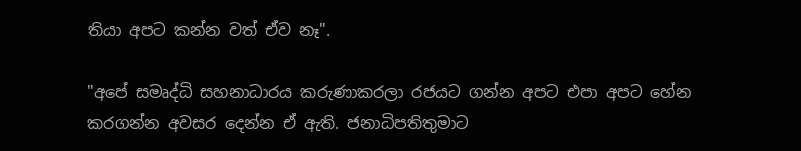තියා අපට කන්න වත් ඒව නෑ".

"අපේ සමෘද්ධි සහනාධාරය කරුණාකරලා රජයට ගන්න අපට එපා අපට හේන කරගන්න අවසර දෙන්න ඒ ඇති. ජනාධිපතිතුමාට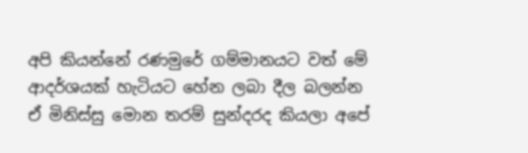අපි කියන්නේ රණමුරේ ගම්මානයට වත් මේ ආදර්ශයක් හැටියට හේන ලබා දීල බලන්න ඒ මිනිස්සු මොන තරම් සුන්දරද කියලා අපේ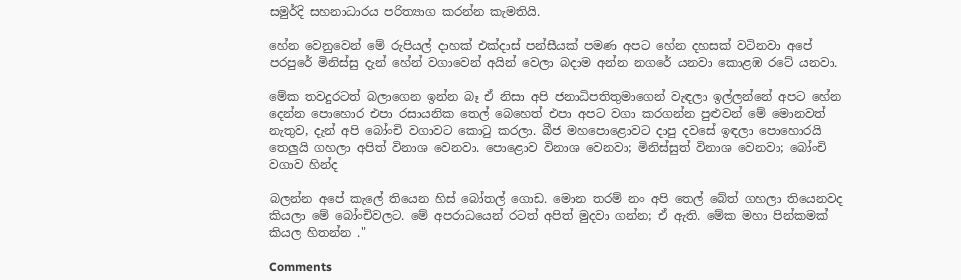සමුර්දි සහනාධාරය පරිත්‍යාග කරන්න කැමතියි.

හේන වෙනුවෙන් මේ රුපියල් දාහක් එක්දාස් පන්සීයක් පමණ අපට හේන දහසක් වටිනවා අපේ පරපුරේ මිනිස්සු දැන් හේන් වගාවෙන් අයින් වෙලා බදාම අන්න නගරේ යනවා කොළඹ රටේ යනවා.

මේක තවදුරටත් බලාගෙන ඉන්න බෑ ඒ නිසා අපි ජනාධිපතිතුමාගෙන් වැඳලා ඉල්ලන්නේ අපට හේන දෙන්න පොහොර එපා රසායනික තෙල් බෙහෙත් එපා අපට වගා කරගන්න පුළුවන් මේ මොනවත් නැතුව, දැන් අපි බෝංචි වගාවට කොටු කරලා. බීජ මහපොළොවට දාපු දවසේ ඉඳලා පොහොරයි තෙලුයි ගහලා අපිත් විනාශ වෙනවා. පොළොව විනාශ වෙනවා; මිනිස්සුත් විනාශ වෙනවා; බෝංචි වගාව හින්ද

බලන්න අපේ කැලේ තියෙන හිස් බෝතල් ගොඩ. මොන තරම් නං අපි තෙල් බේත් ගහලා තියෙනවද කියලා මේ බෝංචිවලට. මේ අපරාධයෙන් රටත් අපිත් මුදවා ගන්න; ඒ ඇති. මේක මහා පින්කමක් කියල හිතන්න ."

Comments